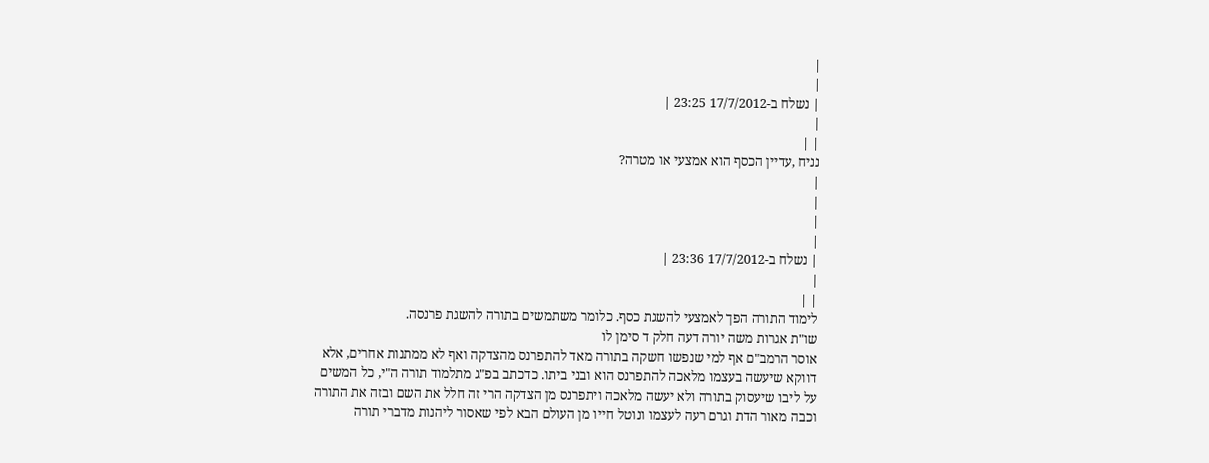|
|
| נשלח ב-17/7/2012 23:25 |
|
| |
נניח ,עדיין הכסף הוא אמצעי או מטרה?
|
|
|
|
| נשלח ב-17/7/2012 23:36 |
|
| |
לימוד התורה הפך לאמצעי להשגת כסף. כלומר משתמשים בתורה להשגת פרנסה.
שו"ת אגרות משה יורה דעה חלק ד סימן לו
אוסר הרמב"ם אף למי שנפשו חשקה בתורה מאד להתפרנס מהצדקה ואף לא ממתנות אחרים, אלא דווקא שיעשה בעצמו מלאכה להתפרנס הוא ובני ביתו. כדכתב בפ"ג מתלמוד תורה ה"י, כל המשים על ליבו שיעסוק בתורה ולא יעשה מלאכה ויתפרנס מן הצדקה הרי זה חלל את השם ובזה את התורה וכבה מאור הדת וגרם רעה לעצמו ונוטל חייו מן העולם הבא לפי שאסור ליהנות מדברי תורה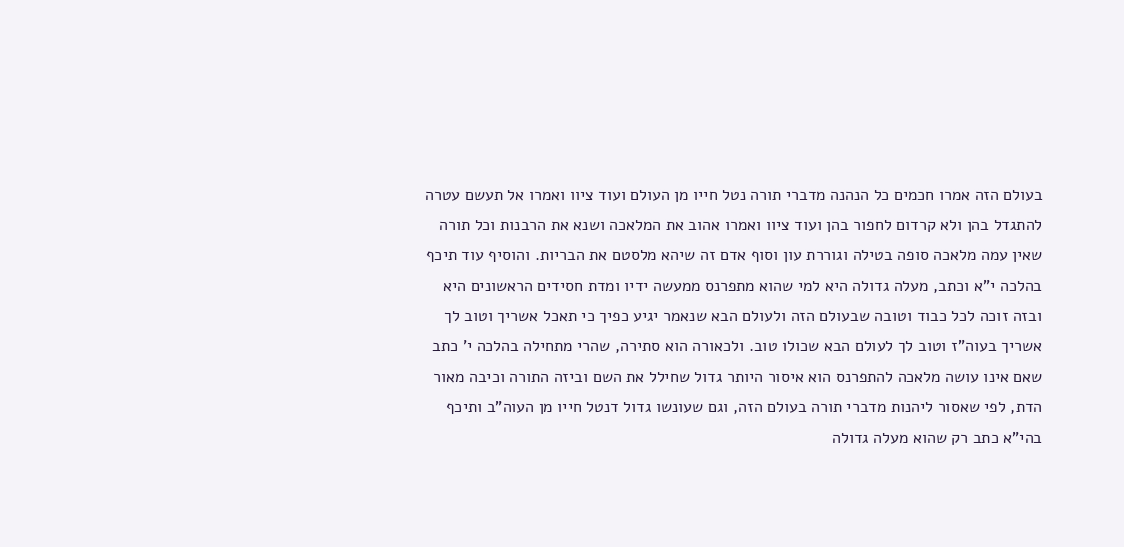בעולם הזה אמרו חכמים כל הנהנה מדברי תורה נטל חייו מן העולם ועוד ציוו ואמרו אל תעשם עטרה להתגדל בהן ולא קרדום לחפור בהן ועוד ציוו ואמרו אהוב את המלאכה ושנא את הרבנות וכל תורה שאין עמה מלאכה סופה בטילה וגוררת עון וסוף אדם זה שיהא מלסטם את הבריות. והוסיף עוד תיכף בהלכה י"א וכתב, מעלה גדולה היא למי שהוא מתפרנס ממעשה ידיו ומדת חסידים הראשונים היא ובזה זוכה לכל כבוד וטובה שבעולם הזה ולעולם הבא שנאמר יגיע כפיך כי תאכל אשריך וטוב לך אשריך בעוה"ז וטוב לך לעולם הבא שכולו טוב. ולכאורה הוא סתירה, שהרי מתחילה בהלכה י' כתב שאם אינו עושה מלאכה להתפרנס הוא איסור היותר גדול שחילל את השם וביזה התורה וכיבה מאור הדת, לפי שאסור ליהנות מדברי תורה בעולם הזה, וגם שעונשו גדול דנטל חייו מן העוה"ב ותיכף בהי"א כתב רק שהוא מעלה גדולה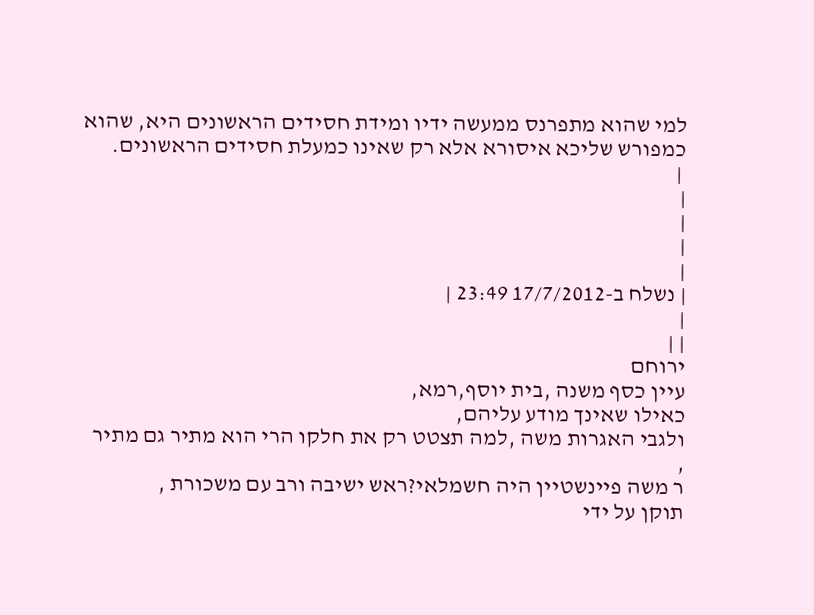למי שהוא מתפרנס ממעשה ידיו ומידת חסידים הראשונים היא, שהוא כמפורש שליכא איסורא אלא רק שאינו כמעלת חסידים הראשונים.
 |
|
|
|
|
| נשלח ב-17/7/2012 23:49 |
|
| |
ירוחם
עיין כסף משנה ,בית יוסף,רמא,
כאילו שאינך מודע עליהם,
ולגבי האגרות משה ,למה תצטט רק את חלקו הרי הוא מתיר גם מתיר ,
ר משה פיינשטיין היה חשמלאי?ראש ישיבה ורב עם משכורת ,
תוקן על ידי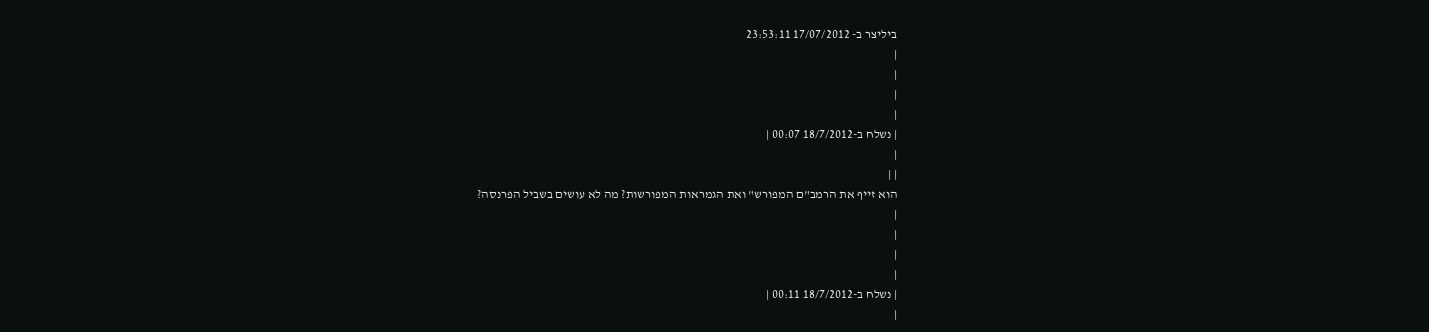ביליצר ב- 17/07/2012 23:53:11
|
|
|
|
| נשלח ב-18/7/2012 00:07 |
|
| |
הוא זייף את הרמב"ם המפורש" ואת הגמראות המפורשות? מה לא עושים בשביל הפרנסה?
|
|
|
|
| נשלח ב-18/7/2012 00:11 |
|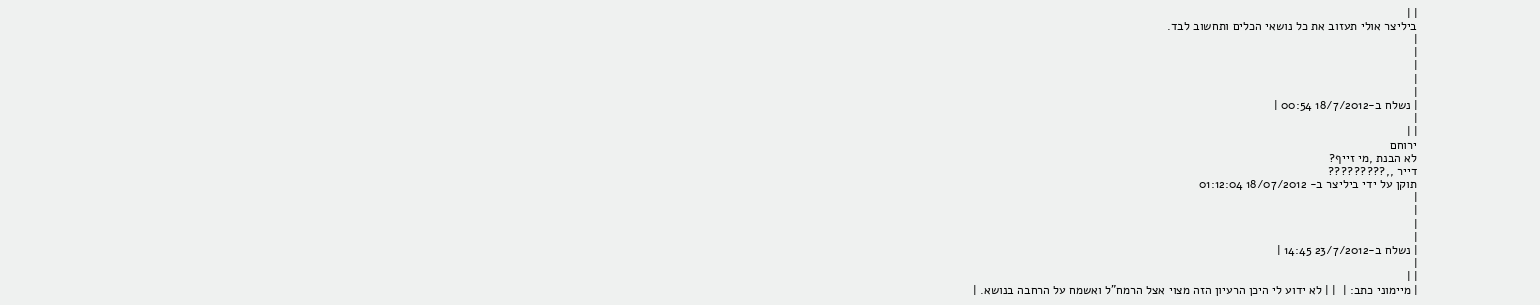| |
ביליצר אולי תעזוב את כל נושאי הכלים ותחשוב לבד.
|
|
|
|
|
| נשלח ב-18/7/2012 00:54 |
|
| |
ירוחם
לא הבנת ,מי זייף?
דייר ,,?????????
תוקן על ידי ביליצר ב- 18/07/2012 01:12:04
|
|
|
|
| נשלח ב-23/7/2012 14:45 |
|
| |
| מיימוני כתב: |  | | לא ידוע לי היכן הרעיון הזה מצוי אצל הרמח"ל ואשמח על הרחבה בנושא. |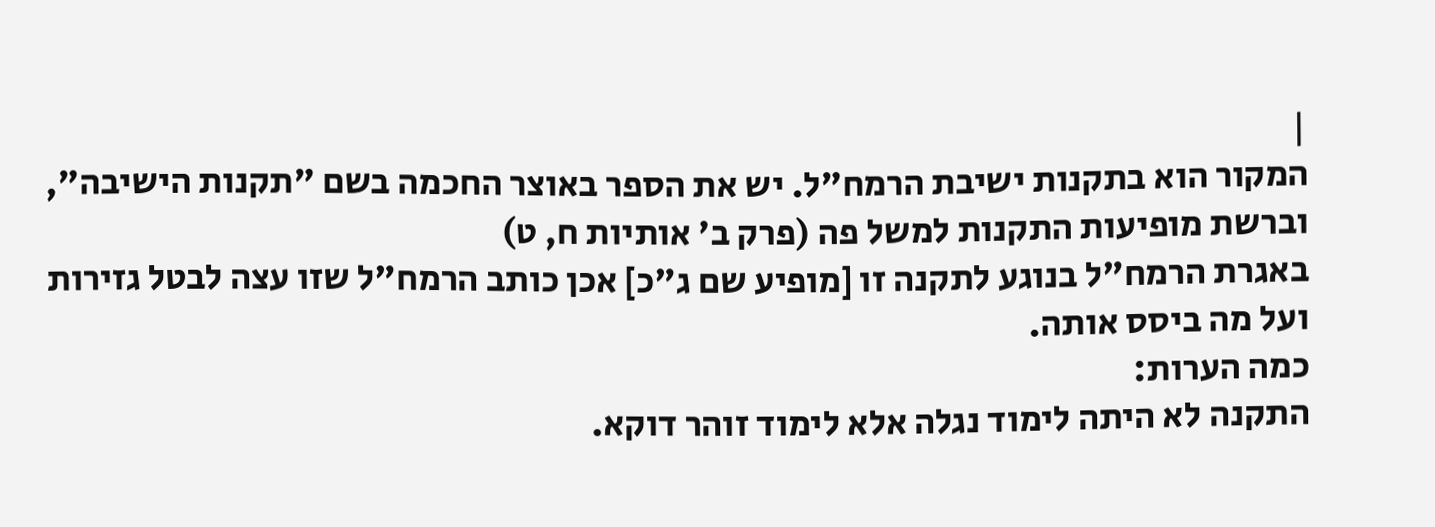|
המקור הוא בתקנות ישיבת הרמח"ל. יש את הספר באוצר החכמה בשם "תקנות הישיבה", וברשת מופיעות התקנות למשל פה (פרק ב' אותיות ח, ט)
באגרת הרמח"ל בנוגע לתקנה זו [מופיע שם ג"כ] אכן כותב הרמח"ל שזו עצה לבטל גזירות ועל מה ביסס אותה.
כמה הערות:
התקנה לא היתה לימוד נגלה אלא לימוד זוהר דוקא.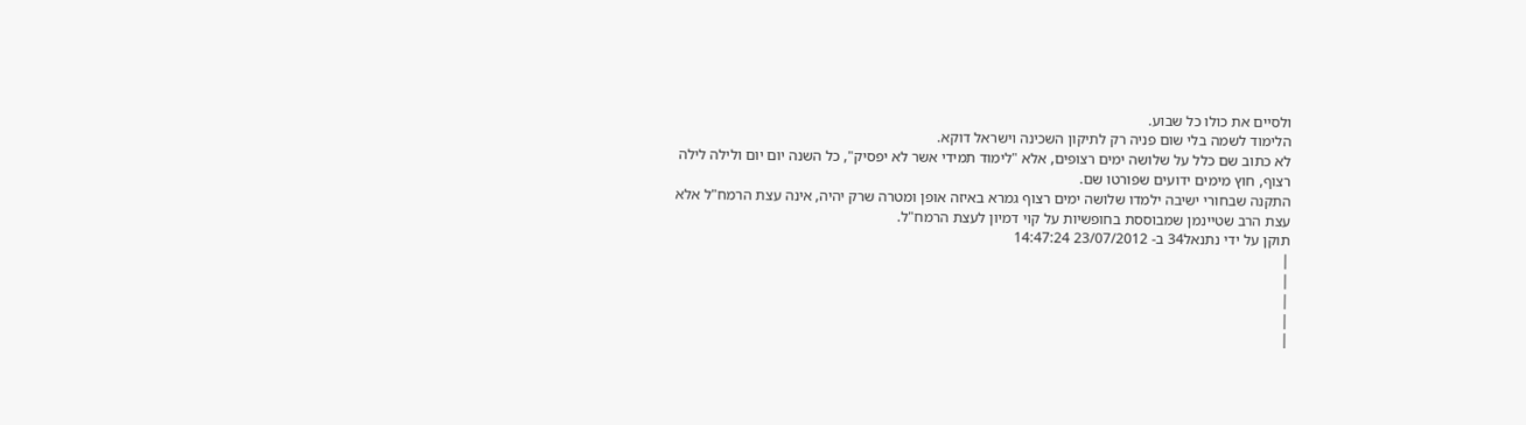ולסיים את כולו כל שבוע.
הלימוד לשמה בלי שום פניה רק לתיקון השכינה וישראל דוקא.
לא כתוב שם כלל על שלושה ימים רצופים, אלא "לימוד תמידי אשר לא יפסיק", כל השנה יום יום ולילה לילה רצוף, חוץ מימים ידועים שפורטו שם.
התקנה שבחורי ישיבה ילמדו שלושה ימים רצוף גמרא באיזה אופן ומטרה שרק יהיה, אינה עצת הרמח"ל אלא עצת הרב שטיינמן שמבוססת בחופשיות על קוי דמיון לעצת הרמח"ל.
תוקן על ידי נתנאל34 ב- 23/07/2012 14:47:24
|
|
|
|
|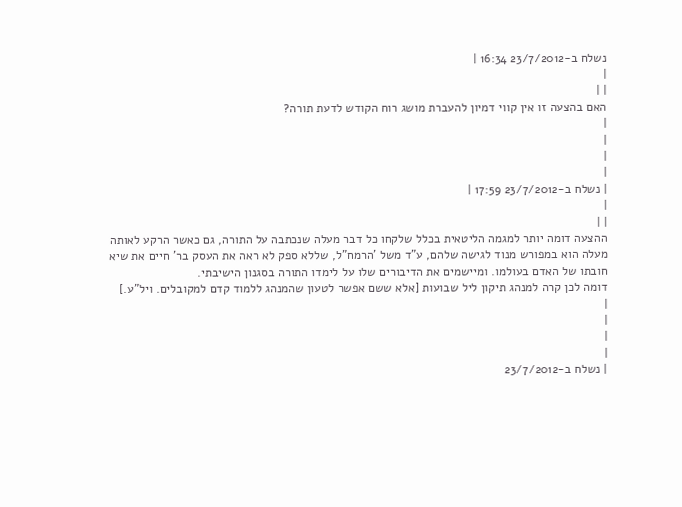נשלח ב-23/7/2012 16:34 |
|
| |
האם בהצעה זו אין קווי דמיון להעברת מושג רוח הקודש לדעת תורה?
|
|
|
|
| נשלח ב-23/7/2012 17:59 |
|
| |
ההצעה דומה יותר למגמה הליטאית בכלל שלקחו כל דבר מעלה שנכתבה על התורה, גם כאשר הרקע לאותה מעלה הוא במפורש מנוד לגישה שלהם, ע"ד משל 'הרמח"ל, שללא ספק לא ראה את העסק בר' חיים את שיא חובתו של האדם בעולמו. ומיישמים את הדיבורים שלו על לימדו התורה בסגנון הישיבתי.
דומה לכן קרה למנהג תיקון ליל שבועות [אלא ששם אפשר לטעון שהמנהג ללמוד קדם למקובלים. ויל"ע.]
|
|
|
|
| נשלח ב-23/7/2012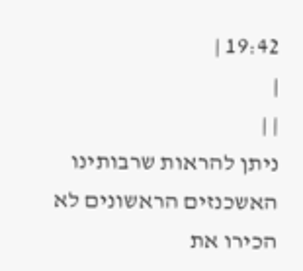19:42 |
|
| |
ניתן להראות שרבותינו האשכנזים הראשונים לא הכירו את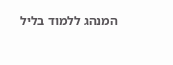המנהג ללמוד בליל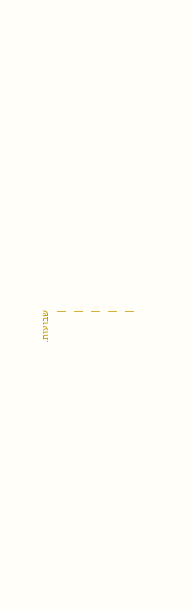שבועות.
|
|
|
|
|